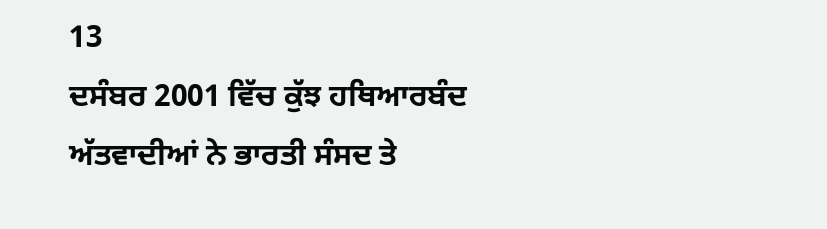13
ਦਸੰਬਰ 2001 ਵਿੱਚ ਕੁੱਝ ਹਥਿਆਰਬੰਦ ਅੱਤਵਾਦੀਆਂ ਨੇ ਭਾਰਤੀ ਸੰਸਦ ਤੇ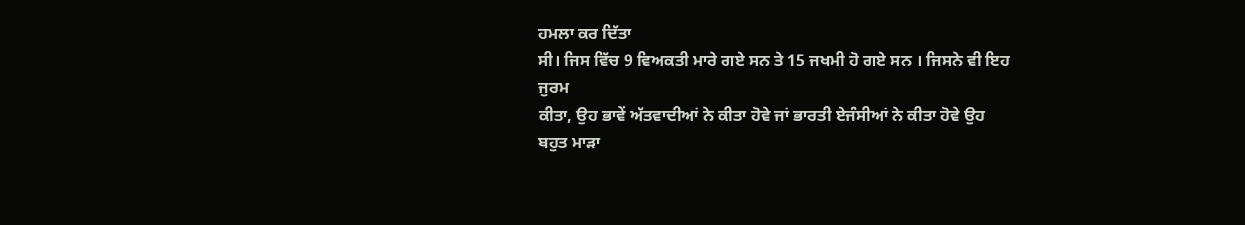ਹਮਲਾ ਕਰ ਦਿੱਤਾ
ਸੀ। ਜਿਸ ਵਿੱਚ 9 ਵਿਅਕਤੀ ਮਾਰੇ ਗਏ ਸਨ ਤੇ 15 ਜਖਮੀ ਹੋ ਗਏ ਸਨ । ਜਿਸਨੇ ਵੀ ਇਹ ਜੁਰਮ
ਕੀਤਾ, ਉਹ ਭਾਵੇਂ ਅੱਤਵਾਦੀਆਂ ਨੇ ਕੀਤਾ ਹੋਵੇ ਜਾਂ ਭਾਰਤੀ ਏਜੰਸੀਆਂ ਨੇ ਕੀਤਾ ਹੋਵੇ ਉਹ
ਬਹੁਤ ਮਾੜਾ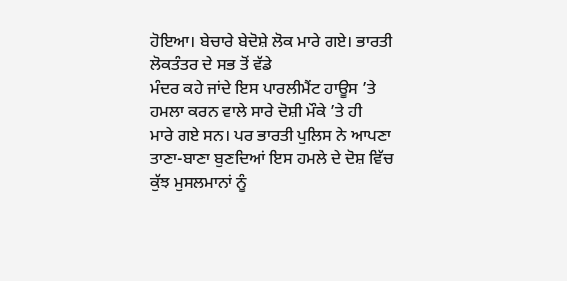ਹੋਇਆ। ਬੇਚਾਰੇ ਬੇਦੋਸ਼ੇ ਲੋਕ ਮਾਰੇ ਗਏ। ਭਾਰਤੀ ਲੋਕਤੰਤਰ ਦੇ ਸਭ ਤੋਂ ਵੱਡੇ
ਮੰਦਰ ਕਹੇ ਜਾਂਦੇ ਇਸ ਪਾਰਲੀਮੈਂਟ ਹਾਊਸ ’ਤੇ ਹਮਲਾ ਕਰਨ ਵਾਲੇ ਸਾਰੇ ਦੋਸ਼ੀ ਮੌਕੇ ’ਤੇ ਹੀ
ਮਾਰੇ ਗਏ ਸਨ। ਪਰ ਭਾਰਤੀ ਪੁਲਿਸ ਨੇ ਆਪਣਾ ਤਾਣਾ-ਬਾਣਾ ਬੁਣਦਿਆਂ ਇਸ ਹਮਲੇ ਦੇ ਦੋਸ਼ ਵਿੱਚ
ਕੁੱਝ ਮੁਸਲਮਾਨਾਂ ਨੂੰ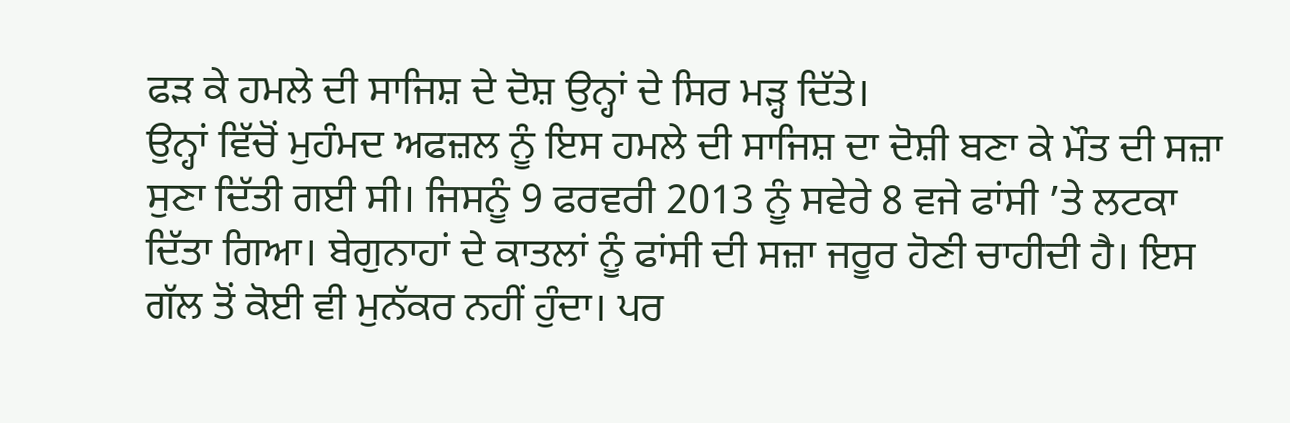ਫੜ ਕੇ ਹਮਲੇ ਦੀ ਸਾਜਿਸ਼ ਦੇ ਦੋਸ਼ ਉਨ੍ਹਾਂ ਦੇ ਸਿਰ ਮੜ੍ਹ ਦਿੱਤੇ।
ਉਨ੍ਹਾਂ ਵਿੱਚੋਂ ਮੁਹੰਮਦ ਅਫਜ਼ਲ ਨੂੰ ਇਸ ਹਮਲੇ ਦੀ ਸਾਜਿਸ਼ ਦਾ ਦੋਸ਼ੀ ਬਣਾ ਕੇ ਮੌਤ ਦੀ ਸਜ਼ਾ
ਸੁਣਾ ਦਿੱਤੀ ਗਈ ਸੀ। ਜਿਸਨੂੰ 9 ਫਰਵਰੀ 2013 ਨੂੰ ਸਵੇਰੇ 8 ਵਜੇ ਫਾਂਸੀ ’ਤੇ ਲਟਕਾ
ਦਿੱਤਾ ਗਿਆ। ਬੇਗੁਨਾਹਾਂ ਦੇ ਕਾਤਲਾਂ ਨੂੰ ਫਾਂਸੀ ਦੀ ਸਜ਼ਾ ਜਰੂਰ ਹੋਣੀ ਚਾਹੀਦੀ ਹੈ। ਇਸ
ਗੱਲ ਤੋਂ ਕੋਈ ਵੀ ਮੁਨੱਕਰ ਨਹੀਂ ਹੁੰਦਾ। ਪਰ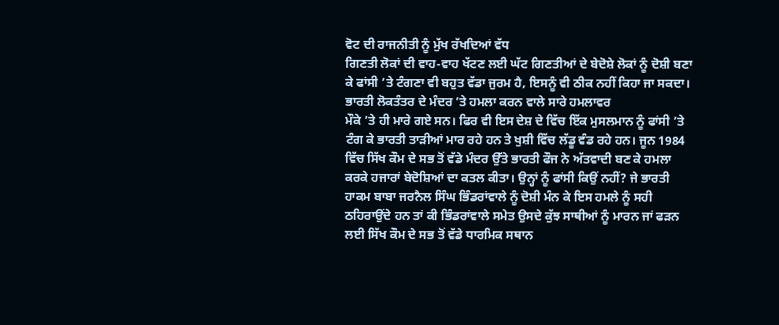ਵੋਟ ਦੀ ਰਾਜਨੀਤੀ ਨੂੰ ਮੁੱਖ ਰੱਖਦਿਆਂ ਵੱਧ
ਗਿਣਤੀ ਲੋਕਾਂ ਦੀ ਵਾਹ-ਵਾਹ ਖੱਟਣ ਲਈ ਘੱਟ ਗਿਣਤੀਆਂ ਦੇ ਬੇਦੋਸ਼ੇ ਲੋਕਾਂ ਨੂੰ ਦੋਸ਼ੀ ਬਣਾ
ਕੇ ਫਾਂਸੀ ’ਤੇ ਟੰਗਣਾ ਵੀ ਬਹੁਤ ਵੱਡਾ ਜੁਰਮ ਹੈ, ਇਸਨੂੰ ਵੀ ਠੀਕ ਨਹੀਂ ਕਿਹਾ ਜਾ ਸਕਦਾ।
ਭਾਰਤੀ ਲੋਕਤੰਤਰ ਦੇ ਮੰਦਰ ’ਤੇ ਹਮਲਾ ਕਰਨ ਵਾਲੇ ਸਾਰੇ ਹਮਲਾਵਰ
ਮੌਕੇ ’ਤੇ ਹੀ ਮਾਰੇ ਗਏ ਸਨ। ਫਿਰ ਵੀ ਇਸ ਦੇਸ਼ ਦੇ ਵਿੱਚ ਇੱਕ ਮੁਸਲਮਾਨ ਨੂੰ ਫਾਂਸੀ ’ਤੇ
ਟੰਗ ਕੇ ਭਾਰਤੀ ਤਾੜੀਆਂ ਮਾਰ ਰਹੇ ਹਨ ਤੇ ਖੁਸ਼ੀ ਵਿੱਚ ਲੱਡੂ ਵੰਡ ਰਹੇ ਹਨ। ਜੂਨ 1984
ਵਿੱਚ ਸਿੱਖ ਕੌਮ ਦੇ ਸਭ ਤੋਂ ਵੱਡੇ ਮੰਦਰ ਉੱਤੇ ਭਾਰਤੀ ਫੌਜ ਨੇ ਅੱਤਵਾਦੀ ਬਣ ਕੇ ਹਮਲਾ
ਕਰਕੇ ਹਜਾਰਾਂ ਬੇਦੋਸ਼ਿਆਂ ਦਾ ਕਤਲ ਕੀਤਾ। ਉਨ੍ਹਾਂ ਨੂੰ ਫਾਂਸੀ ਕਿਉਂ ਨਹੀਂ? ਜੇ ਭਾਰਤੀ
ਹਾਕਮ ਬਾਬਾ ਜਰਨੈਲ ਸਿੰਘ ਭਿੰਡਰਾਂਵਾਲੇ ਨੂੰ ਦੋਸ਼ੀ ਮੰਨ ਕੇ ਇਸ ਹਮਲੇ ਨੂੰ ਸਹੀ
ਠਹਿਰਾਉਂਦੇ ਹਨ ਤਾਂ ਕੀ ਭਿੰਡਰਾਂਵਾਲੇ ਸਮੇਤ ਉਸਦੇ ਕੁੱਝ ਸਾਥੀਆਂ ਨੂੰ ਮਾਰਨ ਜਾਂ ਫੜਨ
ਲਈ ਸਿੱਖ ਕੌਮ ਦੇ ਸਭ ਤੋਂ ਵੱਡੇ ਧਾਰਮਿਕ ਸਥਾਨ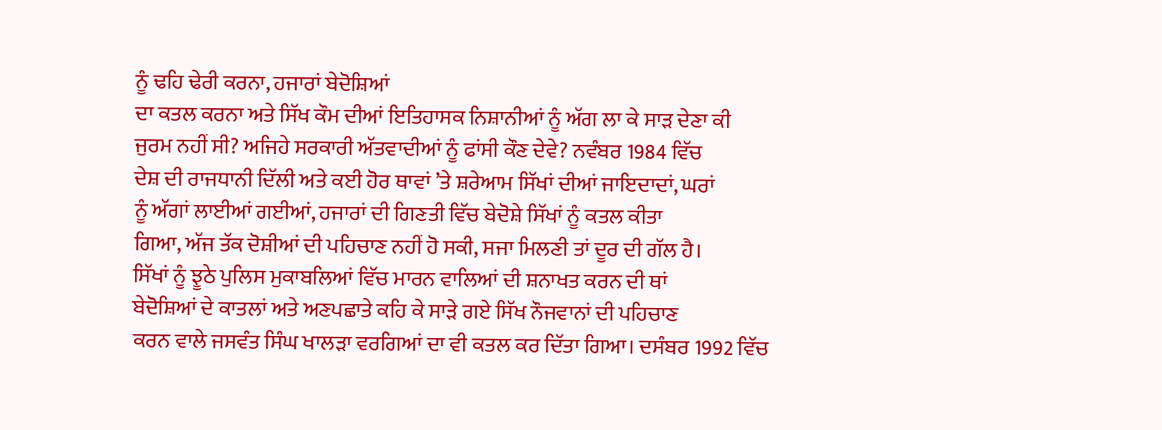ਨੂੰ ਢਹਿ ਢੇਰੀ ਕਰਨਾ, ਹਜਾਰਾਂ ਬੇਦੋਸ਼ਿਆਂ
ਦਾ ਕਤਲ ਕਰਨਾ ਅਤੇ ਸਿੱਖ ਕੌਮ ਦੀਆਂ ਇਤਿਹਾਸਕ ਨਿਸ਼ਾਨੀਆਂ ਨੂੰ ਅੱਗ ਲਾ ਕੇ ਸਾੜ ਦੇਣਾ ਕੀ
ਜੁਰਮ ਨਹੀਂ ਸੀ? ਅਜਿਹੇ ਸਰਕਾਰੀ ਅੱਤਵਾਦੀਆਂ ਨੂੰ ਫਾਂਸੀ ਕੌਣ ਦੇਵੇ? ਨਵੰਬਰ 1984 ਵਿੱਚ
ਦੇਸ਼ ਦੀ ਰਾਜਧਾਨੀ ਦਿੱਲੀ ਅਤੇ ਕਈ ਹੋਰ ਥਾਵਾਂ ’ਤੇ ਸ਼ਰੇਆਮ ਸਿੱਖਾਂ ਦੀਆਂ ਜਾਇਦਾਦਾਂ, ਘਰਾਂ
ਨੂੰ ਅੱਗਾਂ ਲਾਈਆਂ ਗਈਆਂ, ਹਜਾਰਾਂ ਦੀ ਗਿਣਤੀ ਵਿੱਚ ਬੇਦੋਸ਼ੇ ਸਿੱਖਾਂ ਨੂੰ ਕਤਲ ਕੀਤਾ
ਗਿਆ, ਅੱਜ ਤੱਕ ਦੋਸ਼ੀਆਂ ਦੀ ਪਹਿਚਾਣ ਨਹੀਂ ਹੋ ਸਕੀ, ਸਜਾ ਮਿਲਣੀ ਤਾਂ ਦੂਰ ਦੀ ਗੱਲ ਹੈ।
ਸਿੱਖਾਂ ਨੂੰ ਝੂਠੇ ਪੁਲਿਸ ਮੁਕਾਬਲਿਆਂ ਵਿੱਚ ਮਾਰਨ ਵਾਲਿਆਂ ਦੀ ਸ਼ਨਾਖਤ ਕਰਨ ਦੀ ਥਾਂ
ਬੇਦੋਸ਼ਿਆਂ ਦੇ ਕਾਤਲਾਂ ਅਤੇ ਅਣਪਛਾਤੇ ਕਹਿ ਕੇ ਸਾੜੇ ਗਏ ਸਿੱਖ ਨੌਜਵਾਨਾਂ ਦੀ ਪਹਿਚਾਣ
ਕਰਨ ਵਾਲੇ ਜਸਵੰਤ ਸਿੰਘ ਖਾਲੜਾ ਵਰਗਿਆਂ ਦਾ ਵੀ ਕਤਲ ਕਰ ਦਿੱਤਾ ਗਿਆ। ਦਸੰਬਰ 1992 ਵਿੱਚ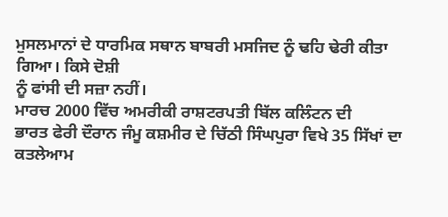ਮੁਸਲਮਾਨਾਂ ਦੇ ਧਾਰਮਿਕ ਸਥਾਨ ਬਾਬਰੀ ਮਸਜਿਦ ਨੂੰ ਢਹਿ ਢੇਰੀ ਕੀਤਾ ਗਿਆ। ਕਿਸੇ ਦੋਸ਼ੀ
ਨੂੰ ਫਾਂਸੀ ਦੀ ਸਜ਼ਾ ਨਹੀਂ।
ਮਾਰਚ 2000 ਵਿੱਚ ਅਮਰੀਕੀ ਰਾਸ਼ਟਰਪਤੀ ਬਿੱਲ ਕਲਿੰਟਨ ਦੀ
ਭਾਰਤ ਫੇਰੀ ਦੌਰਾਨ ਜੰਮੂ ਕਸ਼ਮੀਰ ਦੇ ਚਿੱਠੀ ਸਿੰਘਪੁਰਾ ਵਿਖੇ 35 ਸਿੱਖਾਂ ਦਾ ਕਤਲੇਆਮ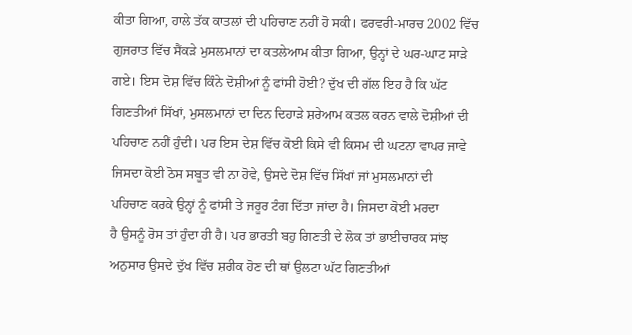ਕੀਤਾ ਗਿਆ, ਹਾਲੇ ਤੱਕ ਕਾਤਲਾਂ ਦੀ ਪਹਿਚਾਣ ਨਹੀਂ ਹੋ ਸਕੀ। ਫਰਵਰੀ-ਮਾਰਚ 2002 ਵਿੱਚ
ਗੁਜਰਾਤ ਵਿੱਚ ਸੈਂਕੜੇ ਮੁਸਲਮਾਨਾਂ ਦਾ ਕਤਲੇਆਮ ਕੀਤਾ ਗਿਆ, ਉਨ੍ਹਾਂ ਦੇ ਘਰ-ਘਾਟ ਸਾੜੇ
ਗਏ। ਇਸ ਦੋਸ਼ ਵਿੱਚ ਕਿੰਨੇ ਦੋਸ਼ੀਆਂ ਨੂੰ ਫਾਂਸੀ ਹੋਈ? ਦੁੱਖ ਦੀ ਗੱਲ ਇਹ ਹੈ ਕਿ ਘੱਟ
ਗਿਣਤੀਆਂ ਸਿੱਖਾਂ, ਮੁਸਲਮਾਨਾਂ ਦਾ ਦਿਨ ਦਿਹਾੜੇ ਸ਼ਰੇਆਮ ਕਤਲ ਕਰਨ ਵਾਲੇ ਦੋਸ਼ੀਆਂ ਦੀ
ਪਹਿਚਾਣ ਨਹੀਂ ਹੁੰਦੀ। ਪਰ ਇਸ ਦੇਸ਼ ਵਿੱਚ ਕੋਈ ਕਿਸੇ ਵੀ ਕਿਸਮ ਦੀ ਘਟਨਾ ਵਾਪਰ ਜਾਵੇ
ਜਿਸਦਾ ਕੋਈ ਠੋਸ ਸਬੂਤ ਵੀ ਨਾ ਹੋਵੇ, ਉਸਦੇ ਦੋਸ਼ ਵਿੱਚ ਸਿੱਖਾਂ ਜਾਂ ਮੁਸਲਮਾਨਾਂ ਦੀ
ਪਹਿਚਾਣ ਕਰਕੇ ਉਨ੍ਹਾਂ ਨੂੰ ਫਾਂਸੀ ਤੇ ਜਰੂਰ ਟੰਗ ਦਿੱਤਾ ਜਾਂਦਾ ਹੈ। ਜਿਸਦਾ ਕੋਈ ਮਰਦਾ
ਹੈ ਉਸਨੂੰ ਰੋਸ ਤਾਂ ਹੁੰਦਾ ਹੀ ਹੈ। ਪਰ ਭਾਰਤੀ ਬਹੁ ਗਿਣਤੀ ਦੇ ਲੋਕ ਤਾਂ ਭਾਈਚਾਰਕ ਸਾਂਝ
ਅਨੁਸਾਰ ਉਸਦੇ ਦੁੱਖ ਵਿੱਚ ਸ਼ਰੀਕ ਹੋਣ ਦੀ ਥਾਂ ਉਲਟਾ ਘੱਟ ਗਿਣਤੀਆਂ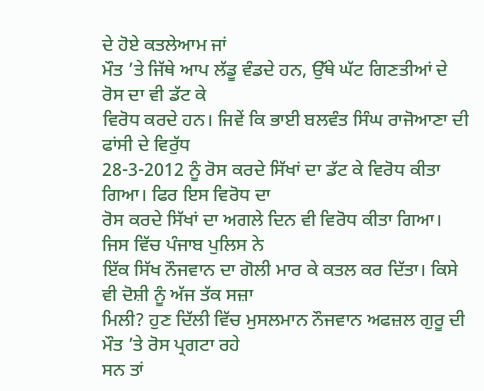ਦੇ ਹੋਏ ਕਤਲੇਆਮ ਜਾਂ
ਮੌਤ ’ਤੇ ਜਿੱਥੇ ਆਪ ਲੱਡੂ ਵੰਡਦੇ ਹਨ, ਉੱਥੇ ਘੱਟ ਗਿਣਤੀਆਂ ਦੇ ਰੋਸ ਦਾ ਵੀ ਡੱਟ ਕੇ
ਵਿਰੋਧ ਕਰਦੇ ਹਨ। ਜਿਵੇਂ ਕਿ ਭਾਈ ਬਲਵੰਤ ਸਿੰਘ ਰਾਜੋਆਣਾ ਦੀ ਫਾਂਸੀ ਦੇ ਵਿਰੁੱਧ
28-3-2012 ਨੂੰ ਰੋਸ ਕਰਦੇ ਸਿੱਖਾਂ ਦਾ ਡੱਟ ਕੇ ਵਿਰੋਧ ਕੀਤਾ ਗਿਆ। ਫਿਰ ਇਸ ਵਿਰੋਧ ਦਾ
ਰੋਸ ਕਰਦੇ ਸਿੱਖਾਂ ਦਾ ਅਗਲੇ ਦਿਨ ਵੀ ਵਿਰੋਧ ਕੀਤਾ ਗਿਆ। ਜਿਸ ਵਿੱਚ ਪੰਜਾਬ ਪੁਲਿਸ ਨੇ
ਇੱਕ ਸਿੱਖ ਨੌਜਵਾਨ ਦਾ ਗੋਲੀ ਮਾਰ ਕੇ ਕਤਲ ਕਰ ਦਿੱਤਾ। ਕਿਸੇ ਵੀ ਦੋਸ਼ੀ ਨੂੰ ਅੱਜ ਤੱਕ ਸਜ਼ਾ
ਮਿਲੀ? ਹੁਣ ਦਿੱਲੀ ਵਿੱਚ ਮੁਸਲਮਾਨ ਨੌਜਵਾਨ ਅਫਜ਼ਲ ਗੁਰੂ ਦੀ ਮੌਤ ’ਤੇ ਰੋਸ ਪ੍ਰਗਟਾ ਰਹੇ
ਸਨ ਤਾਂ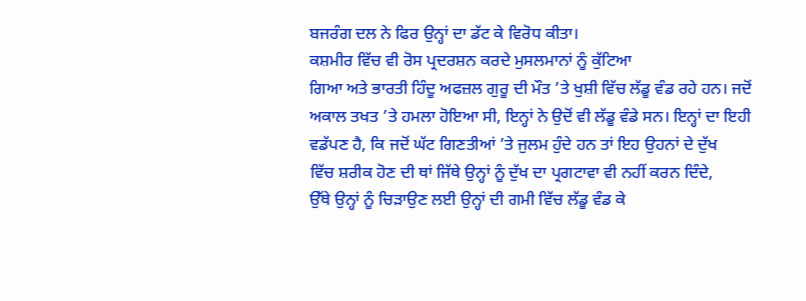ਬਜਰੰਗ ਦਲ ਨੇ ਫਿਰ ਉਨ੍ਹਾਂ ਦਾ ਡੱਟ ਕੇ ਵਿਰੋਧ ਕੀਤਾ।
ਕਸ਼ਮੀਰ ਵਿੱਚ ਵੀ ਰੋਸ ਪ੍ਰਦਰਸ਼ਨ ਕਰਦੇ ਮੁਸਲਮਾਨਾਂ ਨੂੰ ਕੁੱਟਿਆ
ਗਿਆ ਅਤੇ ਭਾਰਤੀ ਹਿੰਦੂ ਅਫਜ਼ਲ ਗੁਰੂ ਦੀ ਮੌਤ ’ਤੇ ਖੁਸ਼ੀ ਵਿੱਚ ਲੱਡੂ ਵੰਡ ਰਹੇ ਹਨ। ਜਦੋਂ
ਅਕਾਲ ਤਖਤ ’ਤੇ ਹਮਲਾ ਹੋਇਆ ਸੀ, ਇਨ੍ਹਾਂ ਨੇ ਉਦੋਂ ਵੀ ਲੱਡੂ ਵੰਡੇ ਸਨ। ਇਨ੍ਹਾਂ ਦਾ ਇਹੀ
ਵਡੱਪਣ ਹੈ, ਕਿ ਜਦੋਂ ਘੱਟ ਗਿਣਤੀਆਂ ’ਤੇ ਜੁਲਮ ਹੁੰਦੇ ਹਨ ਤਾਂ ਇਹ ਉਹਨਾਂ ਦੇ ਦੁੱਖ
ਵਿੱਚ ਸ਼ਰੀਕ ਹੋਣ ਦੀ ਥਾਂ ਜਿੱਥੇ ਉਨ੍ਹਾਂ ਨੂੰ ਦੁੱਖ ਦਾ ਪ੍ਰਗਟਾਵਾ ਵੀ ਨਹੀਂ ਕਰਨ ਦਿੰਦੇ,
ਉੱਥੇ ਉਨ੍ਹਾਂ ਨੂੰ ਚਿੜਾਉਣ ਲਈ ਉਨ੍ਹਾਂ ਦੀ ਗਮੀ ਵਿੱਚ ਲੱਡੂ ਵੰਡ ਕੇ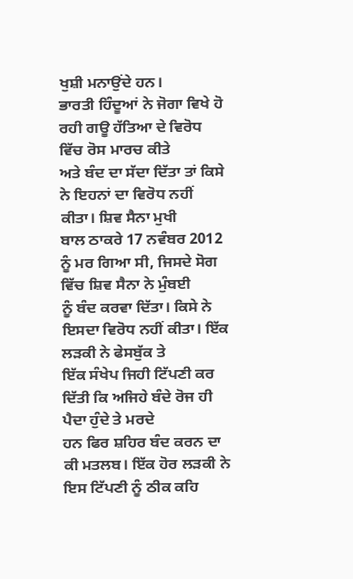ਖੁਸ਼ੀ ਮਨਾਉਂਦੇ ਹਨ।
ਭਾਰਤੀ ਹਿੰਦੂਆਂ ਨੇ ਜੋਗਾ ਵਿਖੇ ਹੋ ਰਹੀ ਗਊ ਹੱਤਿਆ ਦੇ ਵਿਰੋਧ ਵਿੱਚ ਰੋਸ ਮਾਰਚ ਕੀਤੇ
ਅਤੇ ਬੰਦ ਦਾ ਸੱਦਾ ਦਿੱਤਾ ਤਾਂ ਕਿਸੇ ਨੇ ਇਹਨਾਂ ਦਾ ਵਿਰੋਧ ਨਹੀਂ ਕੀਤਾ। ਸ਼ਿਵ ਸੈਨਾ ਮੁਖੀ
ਬਾਲ ਠਾਕਰੇ 17 ਨਵੰਬਰ 2012 ਨੂੰ ਮਰ ਗਿਆ ਸੀ, ਜਿਸਦੇ ਸੋਗ ਵਿੱਚ ਸ਼ਿਵ ਸੈਨਾ ਨੇ ਮੁੰਬਈ
ਨੂੰ ਬੰਦ ਕਰਵਾ ਦਿੱਤਾ। ਕਿਸੇ ਨੇ ਇਸਦਾ ਵਿਰੋਧ ਨਹੀਂ ਕੀਤਾ। ਇੱਕ ਲੜਕੀ ਨੇ ਫੇਸਬੁੱਕ ਤੇ
ਇੱਕ ਸੰਖੇਪ ਜਿਹੀ ਟਿੱਪਣੀ ਕਰ ਦਿੱਤੀ ਕਿ ਅਜਿਹੇ ਬੰਦੇ ਰੋਜ ਹੀ ਪੈਦਾ ਹੁੰਦੇ ਤੇ ਮਰਦੇ
ਹਨ ਫਿਰ ਸ਼ਹਿਰ ਬੰਦ ਕਰਨ ਦਾ ਕੀ ਮਤਲਬ। ਇੱਕ ਹੋਰ ਲੜਕੀ ਨੇ ਇਸ ਟਿੱਪਣੀ ਨੂੰ ਠੀਕ ਕਹਿ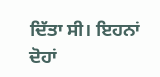ਦਿੱਤਾ ਸੀ। ਇਹਨਾਂ ਦੋਹਾਂ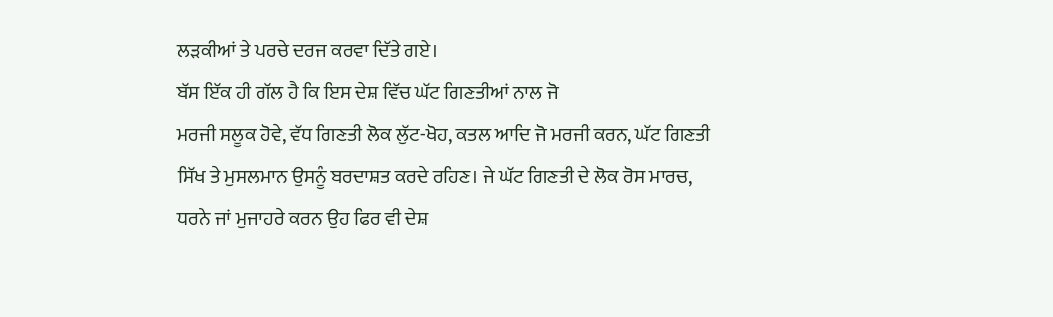ਲੜਕੀਆਂ ਤੇ ਪਰਚੇ ਦਰਜ ਕਰਵਾ ਦਿੱਤੇ ਗਏ।
ਬੱਸ ਇੱਕ ਹੀ ਗੱਲ ਹੈ ਕਿ ਇਸ ਦੇਸ਼ ਵਿੱਚ ਘੱਟ ਗਿਣਤੀਆਂ ਨਾਲ ਜੋ
ਮਰਜੀ ਸਲੂਕ ਹੋਵੇ, ਵੱਧ ਗਿਣਤੀ ਲੋਕ ਲੁੱਟ-ਖੋਹ, ਕਤਲ ਆਦਿ ਜੋ ਮਰਜੀ ਕਰਨ, ਘੱਟ ਗਿਣਤੀ
ਸਿੱਖ ਤੇ ਮੁਸਲਮਾਨ ਉਸਨੂੰ ਬਰਦਾਸ਼ਤ ਕਰਦੇ ਰਹਿਣ। ਜੇ ਘੱਟ ਗਿਣਤੀ ਦੇ ਲੋਕ ਰੋਸ ਮਾਰਚ,
ਧਰਨੇ ਜਾਂ ਮੁਜਾਹਰੇ ਕਰਨ ਉਹ ਫਿਰ ਵੀ ਦੇਸ਼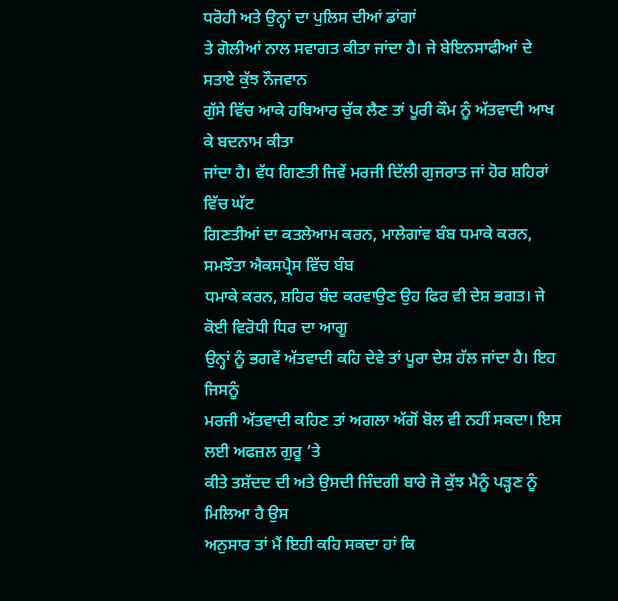ਧਰੋਹੀ ਅਤੇ ਉਨ੍ਹਾਂ ਦਾ ਪੁਲਿਸ ਦੀਆਂ ਡਾਂਗਾਂ
ਤੇ ਗੋਲੀਆਂ ਨਾਲ ਸਵਾਗਤ ਕੀਤਾ ਜਾਂਦਾ ਹੈ। ਜੇ ਬੇਇਨਸਾਫੀਆਂ ਦੇ ਸਤਾਏ ਕੁੱਝ ਨੌਜਵਾਨ
ਗੁੱਸੇ ਵਿੱਚ ਆਕੇ ਹਥਿਆਰ ਚੁੱਕ ਲੈਣ ਤਾਂ ਪੂਰੀ ਕੌਮ ਨੂੰ ਅੱਤਵਾਦੀ ਆਖ ਕੇ ਬਦਨਾਮ ਕੀਤਾ
ਜਾਂਦਾ ਹੈ। ਵੱਧ ਗਿਣਤੀ ਜਿਵੇਂ ਮਰਜੀ ਦਿੱਲੀ ਗੁਜਰਾਤ ਜਾਂ ਹੋਰ ਸ਼ਹਿਰਾਂ ਵਿੱਚ ਘੱਟ
ਗਿਣਤੀਆਂ ਦਾ ਕਤਲੇਆਮ ਕਰਨ, ਮਾਲੇਗਾਂਵ ਬੰਬ ਧਮਾਕੇ ਕਰਨ, ਸਮਝੌਤਾ ਐਕਸਪ੍ਰੈਸ ਵਿੱਚ ਬੰਬ
ਧਮਾਕੇ ਕਰਨ, ਸ਼ਹਿਰ ਬੰਦ ਕਰਵਾਉਣ ਉਹ ਫਿਰ ਵੀ ਦੇਸ਼ ਭਗਤ। ਜੇ ਕੋਈ ਵਿਰੋਧੀ ਧਿਰ ਦਾ ਆਗੂ
ਉਨ੍ਹਾਂ ਨੂੰ ਭਗਵੇਂ ਅੱਤਵਾਦੀ ਕਹਿ ਦੇਵੇ ਤਾਂ ਪੂਰਾ ਦੇਸ਼ ਹੱਲ ਜਾਂਦਾ ਹੈ। ਇਹ ਜਿਸਨੂੰ
ਮਰਜੀ ਅੱਤਵਾਦੀ ਕਹਿਣ ਤਾਂ ਅਗਲਾ ਅੱਗੋਂ ਬੋਲ ਵੀ ਨਹੀਂ ਸਕਦਾ। ਇਸ ਲਈ ਅਫਜ਼ਲ ਗੁਰੂ ’ਤੇ
ਕੀਤੇ ਤਸ਼ੱਦਦ ਦੀ ਅਤੇ ਉਸਦੀ ਜਿੰਦਗੀ ਬਾਰੇ ਜੋ ਕੁੱਝ ਮੈਨੂੰ ਪੜ੍ਹਣ ਨੂੰ ਮਿਲਿਆ ਹੈ ਉਸ
ਅਨੁਸਾਰ ਤਾਂ ਮੈਂ ਇਹੀ ਕਹਿ ਸਕਦਾ ਹਾਂ ਕਿ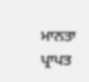ਮਾਨਤਾ ਪ੍ਰਾਪਤ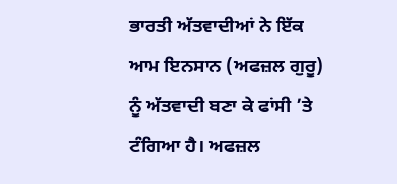ਭਾਰਤੀ ਅੱਤਵਾਦੀਆਂ ਨੇ ਇੱਕ
ਆਮ ਇਨਸਾਨ (ਅਫਜ਼ਲ ਗੁਰੂ) ਨੂੰ ਅੱਤਵਾਦੀ ਬਣਾ ਕੇ ਫਾਂਸੀ ’ਤੇ ਟੰਗਿਆ ਹੈ। ਅਫਜ਼ਲ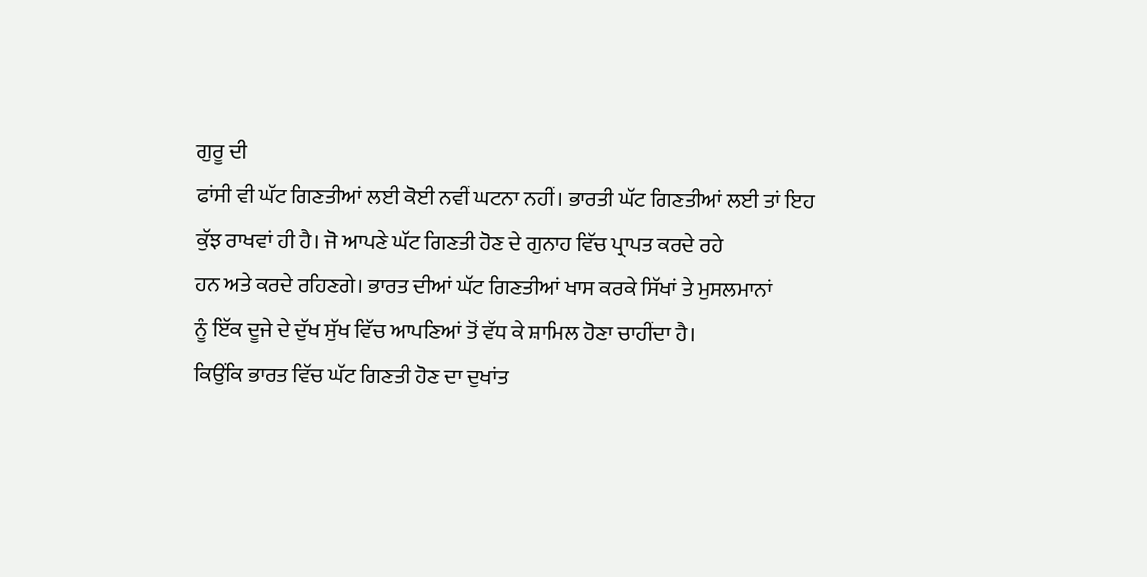ਗੁਰੂ ਦੀ
ਫਾਂਸੀ ਵੀ ਘੱਟ ਗਿਣਤੀਆਂ ਲਈ ਕੋਈ ਨਵੀਂ ਘਟਨਾ ਨਹੀਂ। ਭਾਰਤੀ ਘੱਟ ਗਿਣਤੀਆਂ ਲਈ ਤਾਂ ਇਹ
ਕੁੱਝ ਰਾਖਵਾਂ ਹੀ ਹੈ। ਜੋ ਆਪਣੇ ਘੱਟ ਗਿਣਤੀ ਹੋਣ ਦੇ ਗੁਨਾਹ ਵਿੱਚ ਪ੍ਰਾਪਤ ਕਰਦੇ ਰਹੇ
ਹਨ ਅਤੇ ਕਰਦੇ ਰਹਿਣਗੇ। ਭਾਰਤ ਦੀਆਂ ਘੱਟ ਗਿਣਤੀਆਂ ਖਾਸ ਕਰਕੇ ਸਿੱਖਾਂ ਤੇ ਮੁਸਲਮਾਨਾਂ
ਨੂੰ ਇੱਕ ਦੂਜੇ ਦੇ ਦੁੱਖ ਸੁੱਖ ਵਿੱਚ ਆਪਣਿਆਂ ਤੋਂ ਵੱਧ ਕੇ ਸ਼ਾਮਿਲ ਹੋਣਾ ਚਾਹੀਂਦਾ ਹੈ।
ਕਿਉਂਕਿ ਭਾਰਤ ਵਿੱਚ ਘੱਟ ਗਿਣਤੀ ਹੋਣ ਦਾ ਦੁਖਾਂਤ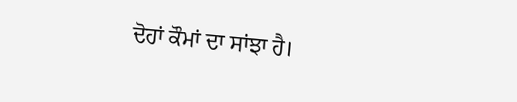ਦੋਹਾਂ ਕੌਮਾਂ ਦਾ ਸਾਂਝਾ ਹੈ।